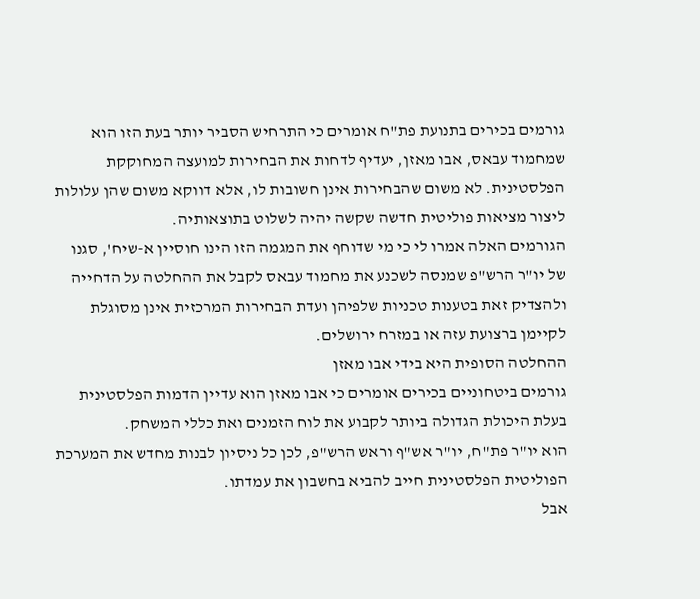גורמים בכירים בתנועת פת"ח אומרים כי התרחיש הסביר יותר בעת הזו הוא שמחמוד עבאס, אבו מאזן, יעדיף לדחות את הבחירות למועצה המחוקקת הפלסטינית. לא משום שהבחירות אינן חשובות לו, אלא דווקא משום שהן עלולות ליצור מציאות פוליטית חדשה שקשה יהיה לשלוט בתוצאותיה.
הגורמים האלה אמרו לי כי מי שדוחף את המגמה הזו הינו חוסיין א-שיח', סגנו של יו"ר הרש"פ שמנסה לשכנע את מחמוד עבאס לקבל את ההחלטה על הדחייה ולהצדיק זאת בטענות טכניות שלפיהן ועדת הבחירות המרכזית אינן מסוגלת לקיימן ברצועת עזה או במזרח ירושלים.
ההחלטה הסופית היא בידי אבו מאזן
גורמים ביטחוניים בכירים אומרים כי אבו מאזן הוא עדיין הדמות הפלסטינית בעלת היכולת הגדולה ביותר לקבוע את לוח הזמנים ואת כללי המשחק.
הוא יו"ר פת"ח, יו"ר אש"ף וראש הרש"פ, לכן כל ניסיון לבנות מחדש את המערכת הפוליטית הפלסטינית חייב להביא בחשבון את עמדתו.
אבל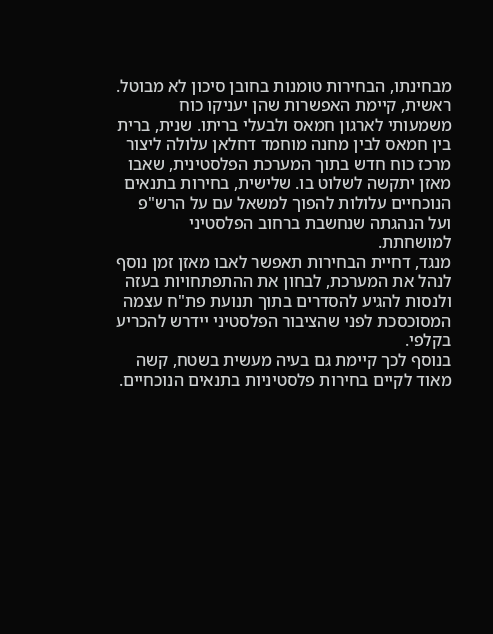מבחינתו, הבחירות טומנות בחובן סיכון לא מבוטל.
ראשית, קיימת האפשרות שהן יעניקו כוח משמעותי לארגון חמאס ולבעלי בריתו. שנית, ברית בין חמאס לבין מחנה מוחמד דחלאן עלולה ליצור מרכז כוח חדש בתוך המערכת הפלסטינית, שאבו מאזן יתקשה לשלוט בו. שלישית, בחירות בתנאים הנוכחיים עלולות להפוך למשאל עם על הרש"פ ועל הנהגתה שנחשבת ברחוב הפלסטיני למושחתת.
מנגד, דחיית הבחירות תאפשר לאבו מאזן זמן נוסף לנהל את המערכת, לבחון את ההתפתחויות בעזה ולנסות להגיע להסדרים בתוך תנועת פת"ח עצמה המסוכסכת לפני שהציבור הפלסטיני יידרש להכריע בקלפי.
בנוסף לכך קיימת גם בעיה מעשית בשטח, קשה מאוד לקיים בחירות פלסטיניות בתנאים הנוכחיים.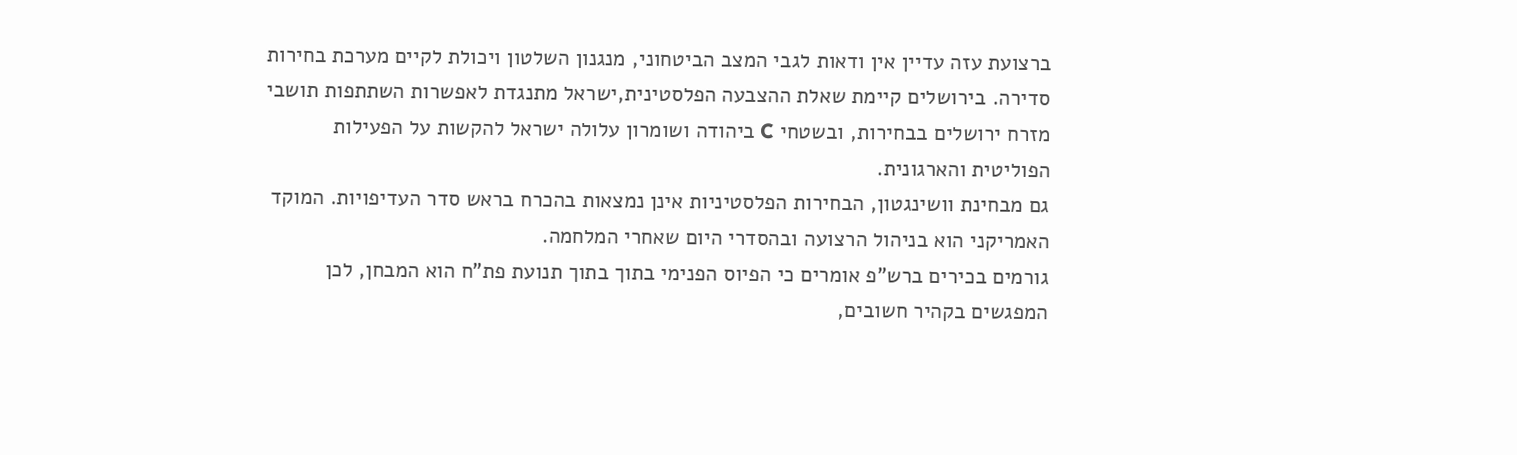ברצועת עזה עדיין אין ודאות לגבי המצב הביטחוני, מנגנון השלטון ויכולת לקיים מערכת בחירות סדירה. בירושלים קיימת שאלת ההצבעה הפלסטינית,ישראל מתנגדת לאפשרות השתתפות תושבי מזרח ירושלים בבחירות, ובשטחי C ביהודה ושומרון עלולה ישראל להקשות על הפעילות הפוליטית והארגונית.
גם מבחינת וושינגטון, הבחירות הפלסטיניות אינן נמצאות בהכרח בראש סדר העדיפויות. המוקד האמריקני הוא בניהול הרצועה ובהסדרי היום שאחרי המלחמה.
גורמים בכירים ברש"פ אומרים כי הפיוס הפנימי בתוך בתוך תנועת פת"ח הוא המבחן, לכן המפגשים בקהיר חשובים,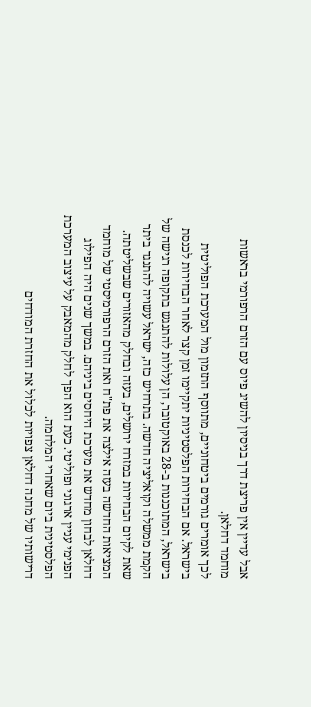אבל עדיין אין פריצת דרך בניסיון להשיג פיוס עם הזרם הרפורמי בראשות מוחמד דחלאן.
לכך אומרים גורמים ביטחוניים, מתווסף התזמון מול המערכת הפוליטית בישראל. אם הבחירות הפלסטיניות יתקיימו זמן קצר לאחר הבחירות לכנסת בישראל, המתוכננות ב-28 באוקטובר, הן עלולות להתנגש בתקופה רגישה של הקמת ממשלה וקואליציה חדשה. בתרחיש כזה, ישראל עשויה להתנגד ביתר שאת לקיום הבחירות במזרח ירושלים, בעזה ובחלק מהאזורים שבשליטתה.
המציאות החדשה בעזה אילצה את פת"ח ואת הזרם הרפורמיסטי של מוחמד דחלאן לבחון מחדש את מערכת היחסים ביניהם. במשך שנים היה הפילוג הפנימי עניין ארגוני ופוליטי. כעת הוא הפך לחלק מהמאבק על עיצוב המערכת הפלסטינית ביום שאחרי המלחמה.
דרישותיו של מחנה דחלאן צפויות לכלול את החזרת המודחים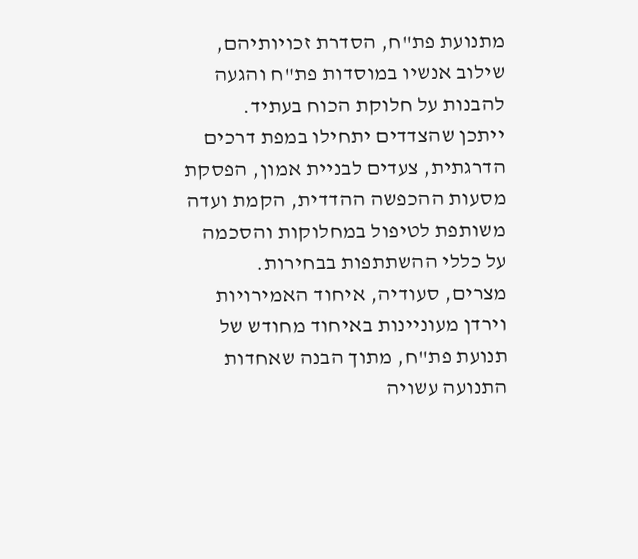מתנועת פת"ח, הסדרת זכויותיהם, שילוב אנשיו במוסדות פת"ח והגעה להבנות על חלוקת הכוח בעתיד.
ייתכן שהצדדים יתחילו במפת דרכים הדרגתית, צעדים לבניית אמון, הפסקת מסעות ההכפשה ההדדית, הקמת ועדה משותפת לטיפול במחלוקות והסכמה על כללי ההשתתפות בבחירות.
מצרים, סעודיה, איחוד האמירויות וירדן מעוניינות באיחוד מחודש של תנועת פת"ח, מתוך הבנה שאחדות התנועה עשויה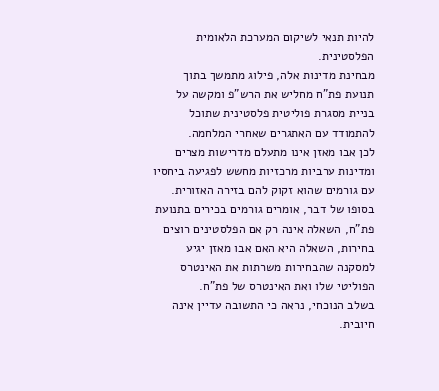להיות תנאי לשיקום המערכת הלאומית הפלסטינית.
מבחינת מדינות אלה, פילוג מתמשך בתוך תנועת פת"ח מחליש את הרש"פ ומקשה על בניית מסגרת פוליטית פלסטינית שתוכל להתמודד עם האתגרים שאחרי המלחמה.
לכן אבו מאזן אינו מתעלם מדרישות מצרים ומדינות ערביות מרכזיות מחשש לפגיעה ביחסיו עם גורמים שהוא זקוק להם בזירה האזורית.
בסופו של דבר, אומרים גורמים בכירים בתנועת פת"ח, השאלה אינה רק אם הפלסטינים רוצים בחירות, השאלה היא האם אבו מאזן יגיע למסקנה שהבחירות משרתות את האינטרס הפוליטי שלו ואת האינטרס של פת"ח.
בשלב הנוכחי, נראה כי התשובה עדיין אינה חיובית.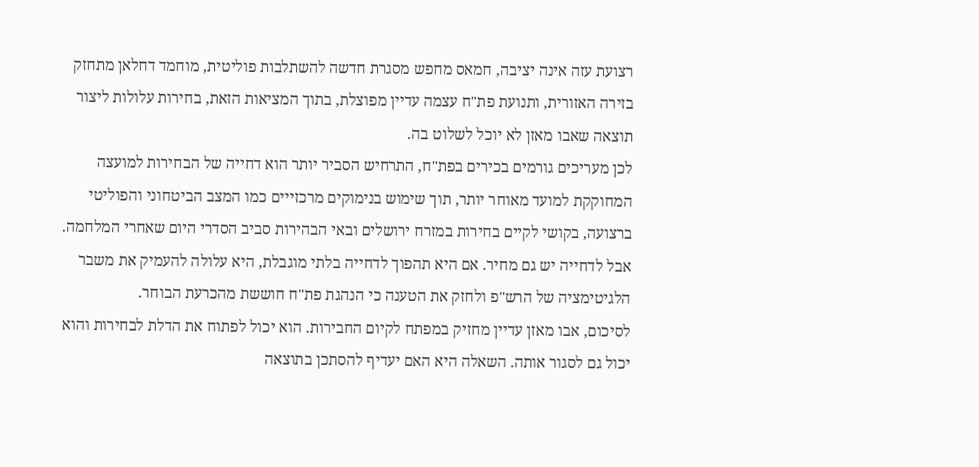רצועת עזה אינה יציבה, חמאס מחפש מסגרת חדשה להשתלבות פוליטית, מוחמד דחלאן מתחזק בזירה האזורית, ותנועת פת"ח עצמה עדיין מפוצלת, בתוך המציאות הזאת, בחירות עלולות ליצור תוצאה שאבו מאזן לא יוכל לשלוט בה.
לכן מעריכים גורמים בכירים בפת"ח, התרחיש הסביר יותר הוא דחייה של הבחירות למועצה המחוקקת למועד מאוחר יותר, תוך שימוש בנימוקים מרכזייים כמו המצב הביטחוני והפוליטי ברצועה, בקושי לקיים בחירות במזרח ירושלים ובאי הבהירות סביב הסדרי היום שאחרי המלחמה.
אבל לדחייה יש גם מחיר. אם היא תהפוך לדחייה בלתי מוגבלת, היא עלולה להעמיק את משבר הלגיטימציה של הרש"פ ולחזק את הטענה כי הנהגת פת"ח חוששת מהכרעת הבוחר.
לסיכום, אבו מאזן עדיין מחזיק במפתח לקיום החבירות. הוא יכול לפתוח את הדלת לבחירות והוא יכול גם לסגור אותה. השאלה היא האם יעדיף להסתכן בתוצאה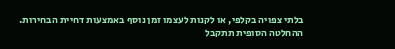בלתי צפויה בקלפי, או לקנות לעצמו זמן נוסף באמצעות דחיית הבחירות.
ההחלטה הסופית תתקבל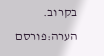בקרוב.
הערה:פורסם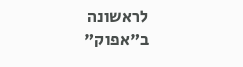לראשונה ב"אפוק"